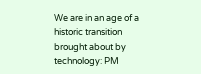We are in an age of a historic transition brought about by technology: PM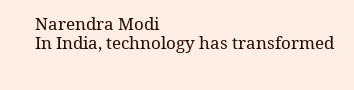Narendra Modi
In India, technology has transformed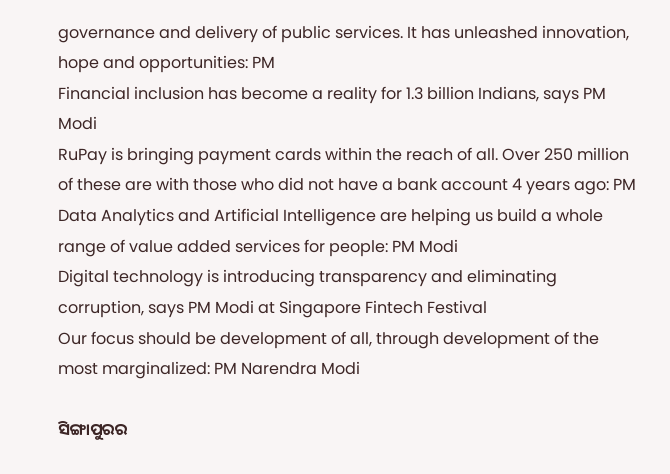governance and delivery of public services. It has unleashed innovation, hope and opportunities: PM
Financial inclusion has become a reality for 1.3 billion Indians, says PM Modi
RuPay is bringing payment cards within the reach of all. Over 250 million of these are with those who did not have a bank account 4 years ago: PM
Data Analytics and Artificial Intelligence are helping us build a whole range of value added services for people: PM Modi
Digital technology is introducing transparency and eliminating corruption, says PM Modi at Singapore Fintech Festival
Our focus should be development of all, through development of the most marginalized: PM Narendra Modi

ସିଙ୍ଗାପୁରର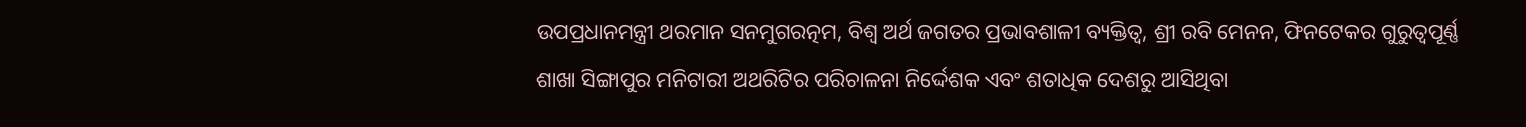ଉପପ୍ରଧାନମନ୍ତ୍ରୀ ଥରମାନ ସନମୁଗରତ୍ନମ, ବିଶ୍ୱ ଅର୍ଥ ଜଗତର ପ୍ରଭାବଶାଳୀ ବ୍ୟକ୍ତିତ୍ୱ, ଶ୍ରୀ ରବି ମେନନ, ଫିନଟେକର ଗୁରୁତ୍ୱପୂର୍ଣ୍ଣ ଶାଖା ସିଙ୍ଗାପୁର ମନିଟାରୀ ଅଥରିଟିର ପରିଚାଳନା ନିର୍ଦ୍ଦେଶକ ଏବଂ ଶତାଧିକ ଦେଶରୁ ଆସିଥିବା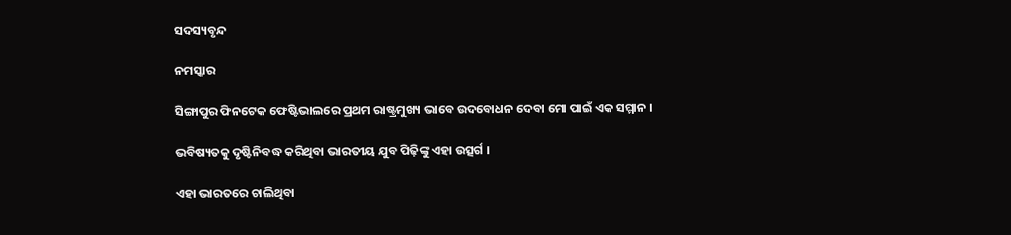ସଦସ୍ୟବୃନ୍ଦ

ନମସ୍କାର

ସିଙ୍ଗାପୁର ଫିନଟେକ ଫେଷ୍ଟିଭାଲରେ ପ୍ରଥମ ରାଷ୍ଟ୍ରମୁଖ୍ୟ ଭାବେ ଉଦବୋଧନ ଦେବା ମୋ ପାଇଁ ଏକ ସମ୍ମାନ ।

ଭବିଷ୍ୟତକୁ ଦୃଷ୍ଟିନିବଦ୍ଧ କରିଥିବା ଭାରତୀୟ ଯୁବ ପିଢ଼ିଙ୍କୁ ଏହା ଉତ୍ସର୍ଗ ।

ଏହା ଭାରତରେ ଚାଲିଥିବା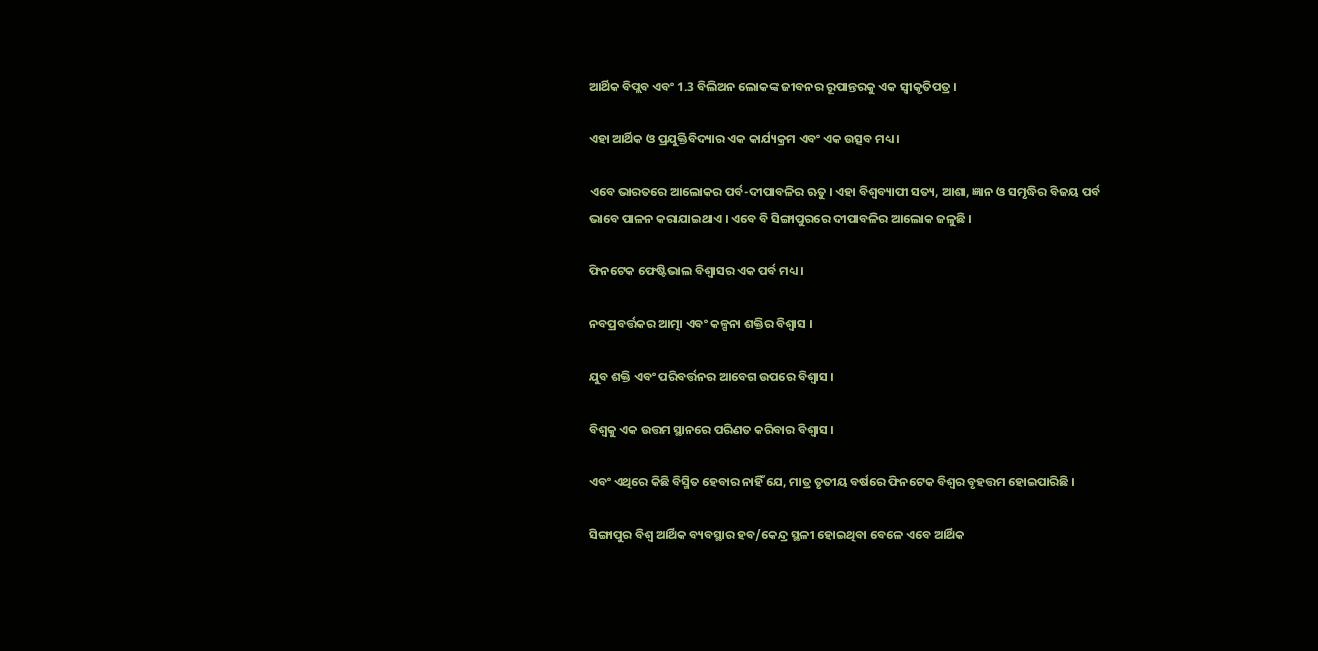ଆର୍ଥିକ ବିପ୍ଲବ ଏବଂ 1.3 ବିଲିଅନ ଲୋକଙ୍କ ଜୀବନର ରୂପାନ୍ତରକୁ ଏକ ସ୍ୱୀକୃତିପତ୍ର ।

ଏହା ଆର୍ଥିକ ଓ ପ୍ରଯୁକ୍ତିବିଦ୍ୟାର ଏକ କାର୍ଯ୍ୟକ୍ରମ ଏବଂ ଏକ ଉତ୍ସବ ମଧ୍ୟ ।

ଏବେ ଭାରତରେ ଆଲୋକର ପର୍ବ-ଦୀପାବଳିର ଋତୁ । ଏହା ବିଶ୍ୱବ୍ୟାପୀ ସତ୍ୟ, ଆଶା, ଜ୍ଞାନ ଓ ସମୃଦ୍ଧିର ବିଜୟ ପର୍ବ ଭାବେ ପାଳନ କରାଯାଇଥାଏ । ଏବେ ବି ସିଙ୍ଗାପୁରରେ ଦୀପାବଳିର ଆଲୋକ ଜଳୁଛି ।

ଫିନଟେକ ଫେଷ୍ଟିଭାଲ ବିଶ୍ୱାସର ଏକ ପର୍ବ ମଧ୍ୟ ।

ନବପ୍ରବର୍ତ୍ତକର ଆତ୍ମା ଏବଂ କଳ୍ପନା ଶକ୍ତିର ବିଶ୍ୱାସ ।

ଯୁବ ଶକ୍ତି ଏବଂ ପରିବର୍ତ୍ତନର ଆବେଗ ଉପରେ ବିଶ୍ୱାସ ।

ବିଶ୍ୱକୁ ଏକ ଉତ୍ତମ ସ୍ଥାନରେ ପରିଣତ କରିବାର ବିଶ୍ୱାସ ।

ଏବଂ ଏଥିରେ କିଛି ବିସ୍ମିତ ହେବାର ନାହିଁ ଯେ, ମାତ୍ର ତୃତୀୟ ବର୍ଷରେ ଫିନଟେକ ବିଶ୍ୱର ବୃହତ୍ତମ ହୋଇପାରିଛି ।

ସିଙ୍ଗାପୁର ବିଶ୍ୱ ଆର୍ଥିକ ବ୍ୟବସ୍ଥାର ହବ/କେନ୍ଦ୍ର ସ୍ଥଳୀ ହୋଇଥିବା ବେଳେ ଏବେ ଆର୍ଥିକ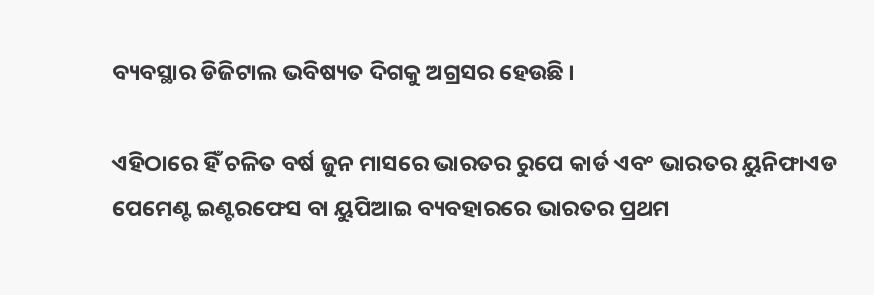ବ୍ୟବସ୍ଥାର ଡିଜିଟାଲ ଭବିଷ୍ୟତ ଦିଗକୁ ଅଗ୍ରସର ହେଉଛି ।

ଏହିଠାରେ ହିଁ ଚଳିତ ବର୍ଷ ଜୁନ ମାସରେ ଭାରତର ରୁପେ କାର୍ଡ ଏବଂ ଭାରତର ୟୁନିଫାଏଡ ପେମେଣ୍ଟ ଇଣ୍ଟରଫେସ ବା ୟୁପିଆଇ ବ୍ୟବହାରରେ ଭାରତର ପ୍ରଥମ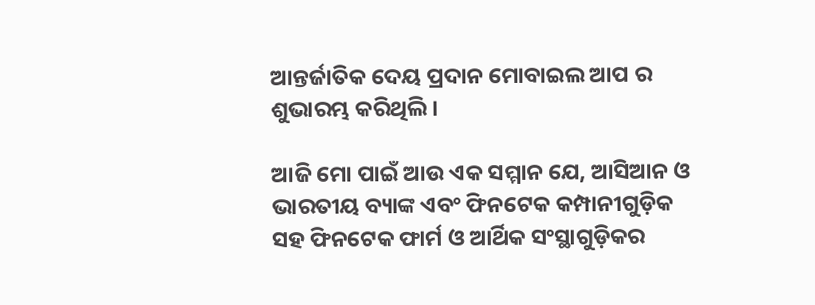ଆନ୍ତର୍ଜାତିକ ଦେୟ ପ୍ରଦାନ ମୋବାଇଲ ଆପ ର ଶୁଭାରମ୍ଭ କରିଥିଲି ।

ଆଜି ମୋ ପାଇଁ ଆଉ ଏକ ସମ୍ମାନ ଯେ, ଆସିଆନ ଓ ଭାରତୀୟ ବ୍ୟାଙ୍କ ଏବଂ ଫିନଟେକ କମ୍ପାନୀଗୁଡ଼ିକ ସହ ଫିନଟେକ ଫାର୍ମ ଓ ଆର୍ଥିକ ସଂସ୍ଥାଗୁଡ଼ିକର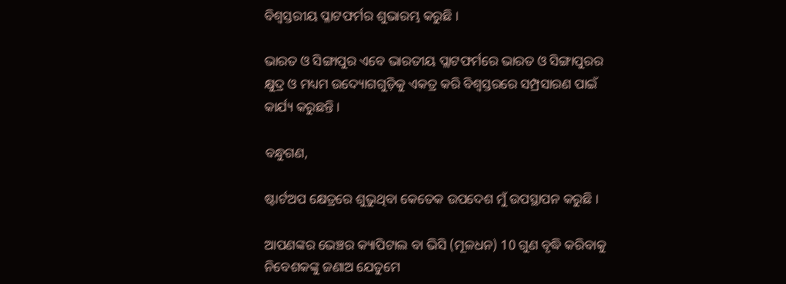ବିଶ୍ୱସ୍ତରୀୟ ପ୍ଳାଟଫର୍ମର ଶୁଭାରମ୍ଭ କରୁଛି ।

ଭାରତ ଓ ସିଙ୍ଗାପୁର ଏବେ ଭାରତୀୟ ପ୍ଲାଟଫର୍ମରେ ଭାରତ ଓ ସିଙ୍ଗାପୁରର କ୍ଷୁଦ୍ର ଓ ମଧ୍ୟମ ଉଦ୍ୟୋଗଗୁଡ଼ିକୁ ଏକତ୍ର କରି ବିଶ୍ୱସ୍ତରରେ ସମ୍ପ୍ରସାରଣ ପାଇଁ କାର୍ଯ୍ୟ କରୁଛନ୍ତି ।

ବନ୍ଧୁଗଣ,

ଷ୍ଟାର୍ଟଅପ କ୍ଷେତ୍ରରେ ଶୁଭୁଥିବା କେତେକ ଉପଦେଶ ମୁଁ ଉପସ୍ଥାପନ କରୁଛି ।

ଆପଣଙ୍କର ଭେଞ୍ଚର କ୍ୟାପିଟାଲ ବା ଭିସି (ମୂଳଧନ) 10 ଗୁଣ ବୃଦ୍ଧି କରିବାକୁ ନିବେଶକଙ୍କୁ ଜଣାଅ ଯେତୁମେ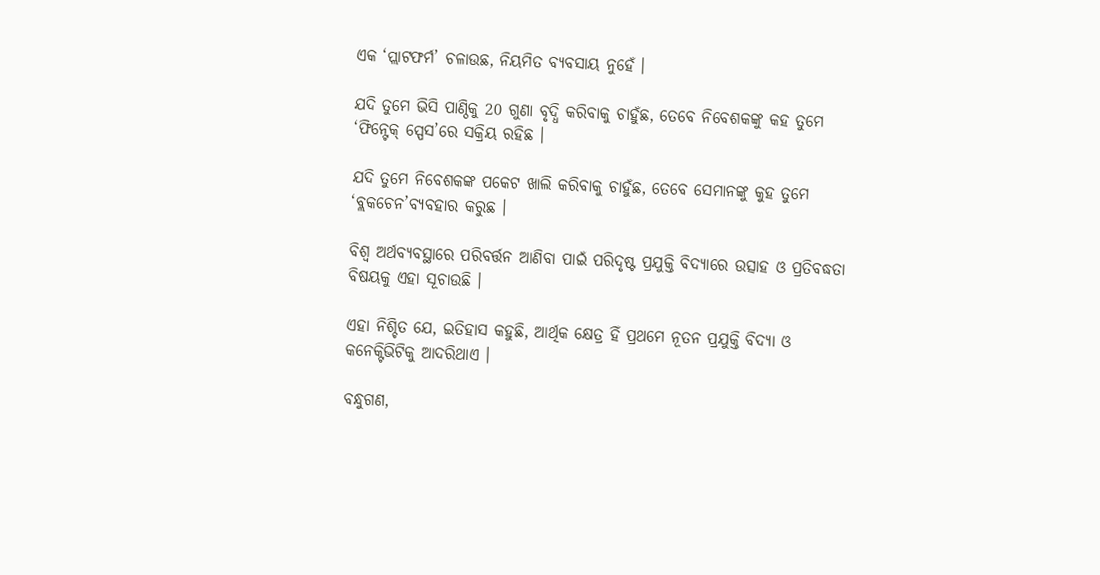ଏକ ‘ପ୍ଲାଟଫର୍ମ’ ଚଳାଉଛ, ନିୟମିତ ବ୍ୟବସାୟ ନୁହେଁ ।

ଯଦି ତୁମେ ଭିସି ପାଣ୍ଠିକୁ 20 ଗୁଣା ବୃଦ୍ଧି କରିବାକୁ ଚାହୁଁଛ, ତେବେ ନିବେଶକଙ୍କୁ କହ ତୁମେ ‘ଫିନ୍ଟେକ୍ ସ୍ପେସ’ରେ ସକ୍ରିୟ ରହିଛ ।

ଯଦି ତୁମେ ନିବେଶକଙ୍କ ପକେଟ ଖାଲି କରିବାକୁ ଚାହୁଁଛ, ତେବେ ସେମାନଙ୍କୁ କୁହ ତୁମେ ‘ବ୍ଲକଚେନ’ବ୍ୟବହାର କରୁଛ ।

ବିଶ୍ୱ ଅର୍ଥବ୍ୟବସ୍ଥାରେ ପରିବର୍ତ୍ତନ ଆଣିବା ପାଇଁ ପରିଦୃଷ୍ଟ ପ୍ରଯୁକ୍ତି ବିଦ୍ୟାରେ ଉତ୍ସାହ ଓ ପ୍ରତିବଦ୍ଧତା ବିଷୟକୁ ଏହା ସୂଚାଉଛି ।

ଏହା ନିଶ୍ଚିତ ଯେ, ଇତିହାସ କହୁଛି, ଆର୍ଥିକ କ୍ଷେତ୍ର ହିଁ ପ୍ରଥମେ ନୂତନ ପ୍ରଯୁକ୍ତି ବିଦ୍ୟା ଓ କନେକ୍ଟିଭିଟିକୁ ଆଦରିଥାଏ ।

ବନ୍ଧୁଗଣ,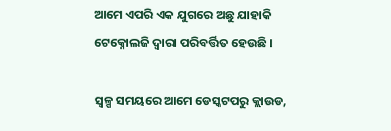ଆମେ ଏପରି ଏକ ଯୁଗରେ ଅଛୁ ଯାହାକି ଟେକ୍ନୋଲଜି ଦ୍ୱାରା ପରିବର୍ତ୍ତିତ ହେଉଛି ।

ସ୍ୱଳ୍ପ ସମୟରେ ଆମେ ଡେସ୍କଟପରୁ କ୍ଲାଉଡ,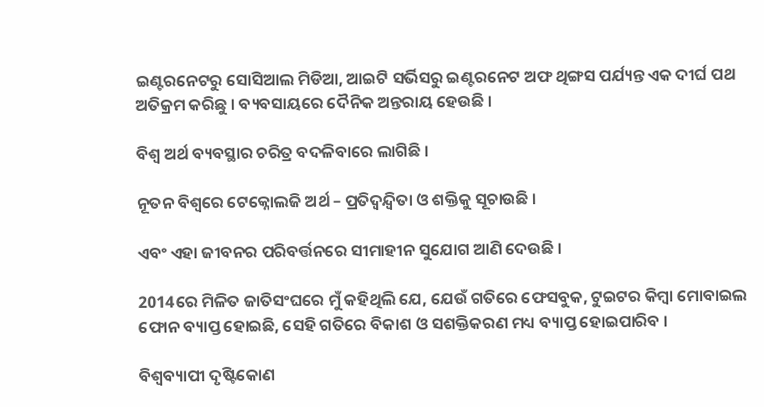ଇଣ୍ଟରନେଟରୁ ସୋସିଆଲ ମିଡିଆ, ଆଇଟି ସର୍ଭିସରୁ ଇଣ୍ଟରନେଟ ଅଫ ଥିଙ୍ଗସ ପର୍ଯ୍ୟନ୍ତ ଏକ ଦୀର୍ଘ ପଥ ଅତିକ୍ରମ କରିଛୁ । ବ୍ୟବସାୟରେ ଦୈନିକ ଅନ୍ତରାୟ ହେଉଛି ।

ବିଶ୍ୱ ଅର୍ଥ ବ୍ୟବସ୍ଥାର ଚରିତ୍ର ବଦଳିବାରେ ଲାଗିଛି ।

ନୂତନ ବିଶ୍ୱରେ ଟେକ୍ନୋଲଜି ଅର୍ଥ – ପ୍ରତିଦ୍ୱନ୍ଦ୍ୱିତା ଓ ଶକ୍ତିକୁ ସୂଚାଉଛି ।

ଏବଂ ଏହା ଜୀବନର ପରିବର୍ତ୍ତନରେ ସୀମାହୀନ ସୁଯୋଗ ଆଣି ଦେଉଛି ।

2014ରେ ମିଳିତ ଜାତିସଂଘରେ ମୁଁ କହିଥିଲି ଯେ, ଯେଉଁ ଗତିରେ ଫେସବୁକ, ଟୁଇଟର କିମ୍ବା ମୋବାଇଲ ଫୋନ ବ୍ୟାପ୍ତ ହୋଇଛି, ସେହି ଗତିରେ ବିକାଶ ଓ ସଶକ୍ତିକରଣ ମଧ୍ୟ ବ୍ୟାପ୍ତ ହୋଇପାରିବ ।

ବିଶ୍ୱବ୍ୟାପୀ ଦୃଷ୍ଟିକୋଣ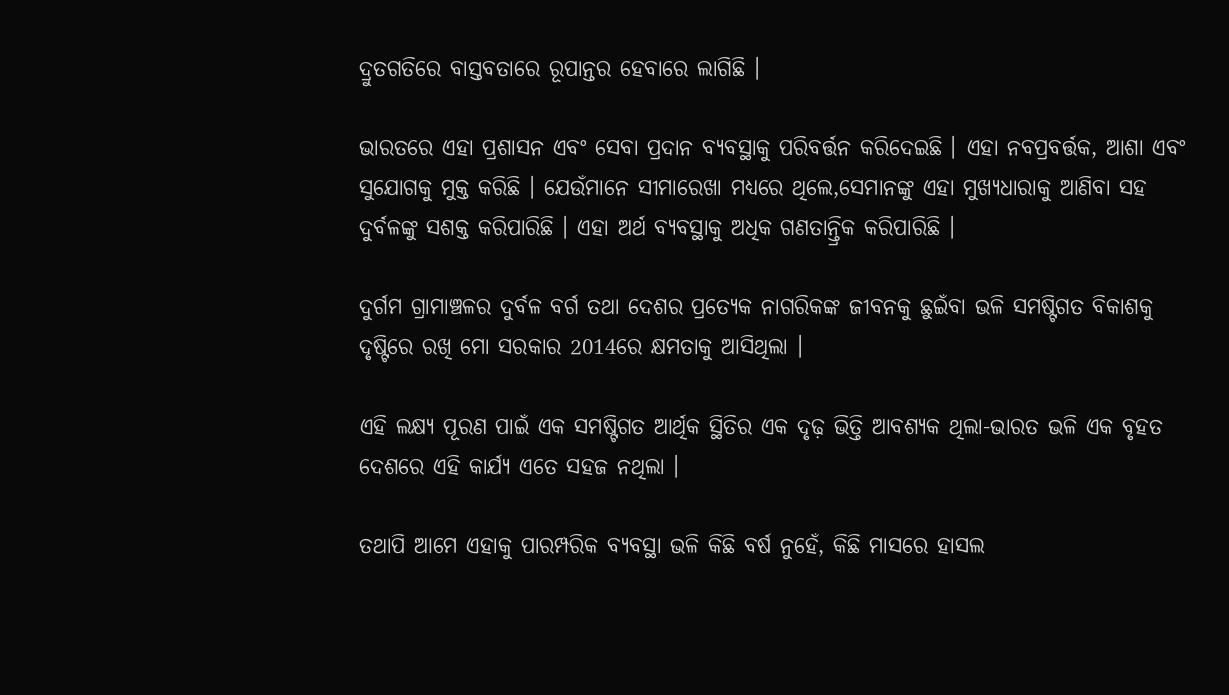ଦ୍ରୁତଗତିରେ ବାସ୍ତବତାରେ ରୂପାନ୍ତର ହେବାରେ ଲାଗିଛି ।

ଭାରତରେ ଏହା ପ୍ରଶାସନ ଏବଂ ସେବା ପ୍ରଦାନ ବ୍ୟବସ୍ଥାକୁ ପରିବର୍ତ୍ତନ କରିଦେଇଛି । ଏହା ନବପ୍ରବର୍ତ୍ତକ, ଆଶା ଏବଂ ସୁଯୋଗକୁ ମୁକ୍ତ କରିଛି । ଯେଉଁମାନେ ସୀମାରେଖା ମଧ୍ୟରେ ଥିଲେ,ସେମାନଙ୍କୁ ଏହା ମୁଖ୍ୟଧାରାକୁ ଆଣିବା ସହ ଦୁର୍ବଳଙ୍କୁ ସଶକ୍ତ କରିପାରିଛି । ଏହା ଅର୍ଥ ବ୍ୟବସ୍ଥାକୁ ଅଧିକ ଗଣତାନ୍ତ୍ରିକ କରିପାରିଛି ।

ଦୁର୍ଗମ ଗ୍ରାମାଞ୍ଚଳର ଦୁର୍ବଳ ବର୍ଗ ତଥା ଦେଶର ପ୍ରତ୍ୟେକ ନାଗରିକଙ୍କ ଜୀବନକୁ ଛୁଇଁବା ଭଳି ସମଷ୍ଟିଗତ ବିକାଶକୁ ଦୃଷ୍ଟିରେ ରଖି ମୋ ସରକାର 2014ରେ କ୍ଷମତାକୁ ଆସିଥିଲା ।

ଏହି ଲକ୍ଷ୍ୟ ପୂରଣ ପାଇଁ ଏକ ସମଷ୍ଟିଗତ ଆର୍ଥିକ ସ୍ଥିତିର ଏକ ଦୃଢ଼ ଭିତ୍ତି ଆବଶ୍ୟକ ଥିଲା-ଭାରତ ଭଳି ଏକ ବୃହତ ଦେଶରେ ଏହି କାର୍ଯ୍ୟ ଏତେ ସହଜ ନଥିଲା ।

ତଥାପି ଆମେ ଏହାକୁ ପାରମ୍ପରିକ ବ୍ୟବସ୍ଥା ଭଳି କିଛି ବର୍ଷ ନୁହେଁ, କିଛି ମାସରେ ହାସଲ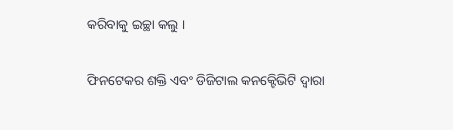କରିବାକୁ ଇଚ୍ଛା କଲୁ ।

ଫିନଟେକର ଶକ୍ତି ଏବଂ ଡିଜିଟାଲ କନକ୍ଟେିଭିଟି ଦ୍ୱାରା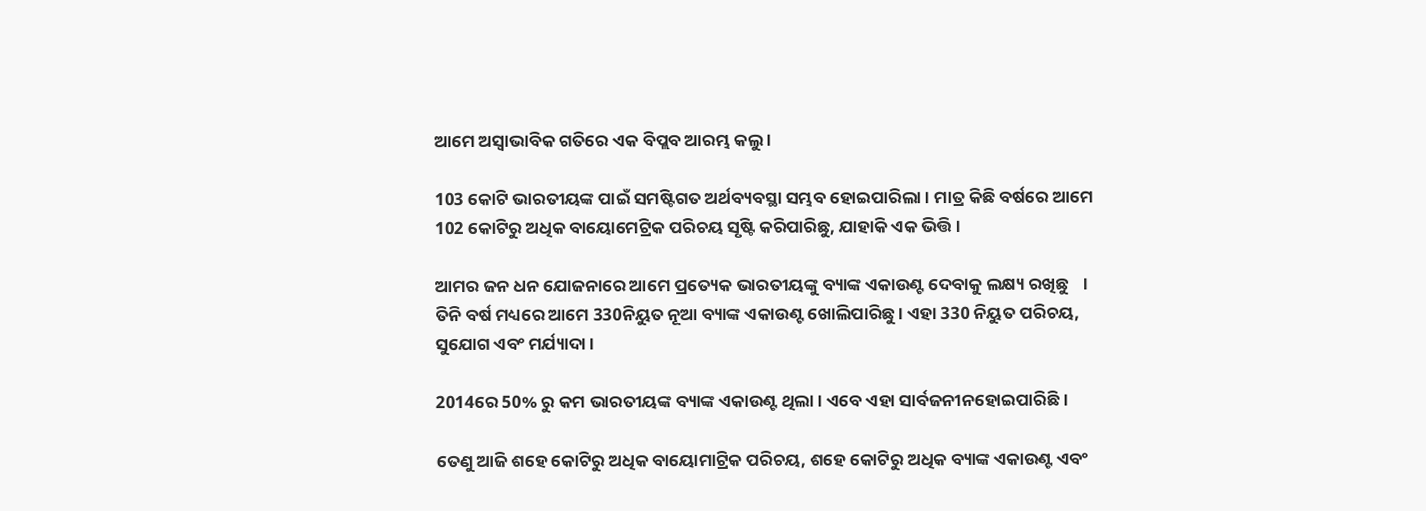ଆମେ ଅସ୍ୱାଭାବିକ ଗତିରେ ଏକ ବିପ୍ଲବ ଆରମ୍ଭ କଲୁ ।

103 କୋଟି ଭାରତୀୟଙ୍କ ପାଇଁ ସମଷ୍ଟିଗତ ଅର୍ଥବ୍ୟବସ୍ଥା ସମ୍ଭବ ହୋଇପାରିଲା । ମାତ୍ର କିଛି ବର୍ଷରେ ଆମେ 102 କୋଟିରୁ ଅଧିକ ବାୟୋମେଟ୍ରିକ ପରିଚୟ ସୃଷ୍ଟି କରିପାରିଛୁ, ଯାହାକି ଏକ ଭିତ୍ତି ।

ଆମର ଜନ ଧନ ଯୋଜନାରେ ଆମେ ପ୍ରତ୍ୟେକ ଭାରତୀୟଙ୍କୁ ବ୍ୟାଙ୍କ ଏକାଉଣ୍ଟ ଦେବାକୁ ଲକ୍ଷ୍ୟ ରଖିଛୁ    । ତିନି ବର୍ଷ ମଧ୍ୟରେ ଆମେ 330ନିୟୁତ ନୂଆ ବ୍ୟାଙ୍କ ଏକାଉଣ୍ଟ ଖୋଲିପାରିଛୁ । ଏହା 330 ନିୟୁତ ପରିଚୟ, ସୁଯୋଗ ଏବଂ ମର୍ଯ୍ୟାଦା ।

2014ରେ 50% ରୁ କମ ଭାରତୀୟଙ୍କ ବ୍ୟାଙ୍କ ଏକାଉଣ୍ଟ ଥିଲା । ଏବେ ଏହା ସାର୍ବଜନୀନହୋଇପାରିଛି ।

ତେଣୁ ଆଜି ଶହେ କୋଟିରୁ ଅଧିକ ବାୟୋମାଟ୍ରିକ ପରିଚୟ, ଶହେ କୋଟିରୁ ଅଧିକ ବ୍ୟାଙ୍କ ଏକାଉଣ୍ଟ ଏବଂ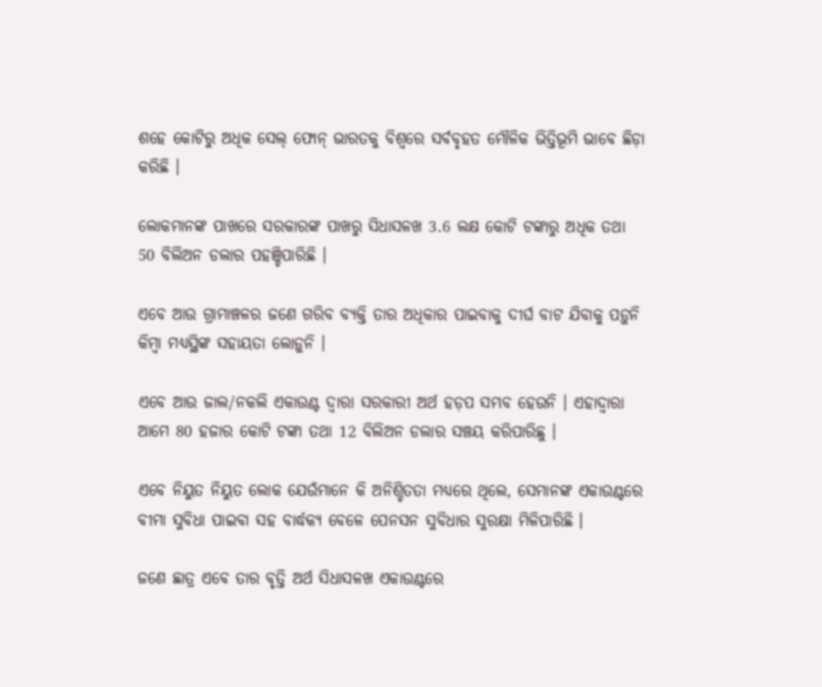ଶହେ କୋଟିରୁ ଅଧିକ ସେଲ୍ ଫୋନ୍ ଭାରତକୁ ବିଶ୍ୱରେ ସର୍ବବୃହତ ମୌଳିକ ଭିତ୍ତିଭୂମି ଭାବେ ଛିଡ଼ା କରିଛି ।

ଲୋକମାନଙ୍କ ପାଖରେ ସରକାରଙ୍କ ପାଖରୁ ସିଧାସଳଖ 3.6 ଲକ୍ଷ କୋଟି ଟଙ୍କାରୁ ଅଧିକ ତଥା 50 ବିଲିଅନ ଡଲାର ପହଞ୍ଚିପାରିଛି ।

ଏବେ ଆଉ ଗ୍ରାମାଞ୍ଚଳର ଜଣେ ଗରିବ ବ୍ୟକ୍ତି ତାର ଅଧିକାର ପାଇବାକୁ ଦୀର୍ଘ ବାଟ ଯିବାକୁ ପଡ଼ୁନି କିମ୍ବା ମଧ୍ୟସ୍ଥିଙ୍କ ସହାୟତା ଲୋଡ଼ୁନି ।

ଏବେ ଆଉ ଜାଲ/ନକଲି ଏକାଉଣ୍ଟ ଦ୍ୱାରା ସରକାରୀ ଅର୍ଥ ହଡ଼ପ ସମ୍ଭବ ହେଉନି । ଏହାଦ୍ୱାରା ଆମେ 80 ହଜାର କୋଟି ଟଙ୍କା ତଥା 12 ବିଲିଅନ ଡଲାର ସଞ୍ଚୟ କରିପାରିଛୁ ।

ଏବେ ନିୟୁତ ନିୟୁତ ଲୋକ ଯେଉଁମାନେ କି ଅନିଶ୍ଚିତତା ମଧ୍ୟରେ ଥିଲେ, ସେମାନଙ୍କ ଏକାଉଣ୍ଟରେ ବୀମା ସୁବିଧା ପାଇବା ସହ ବାର୍ଦ୍ଧକ୍ୟ ବେଳେ ପେନସନ ସୁବିଧାର ସୁରକ୍ଷା ମିଳିପାରିଛି ।

ଜଣେ ଛାତ୍ର ଏବେ ତାର ବୃତ୍ତି ଅର୍ଥ ସିଧାସଳଖ ଏକାଉଣ୍ଟରେ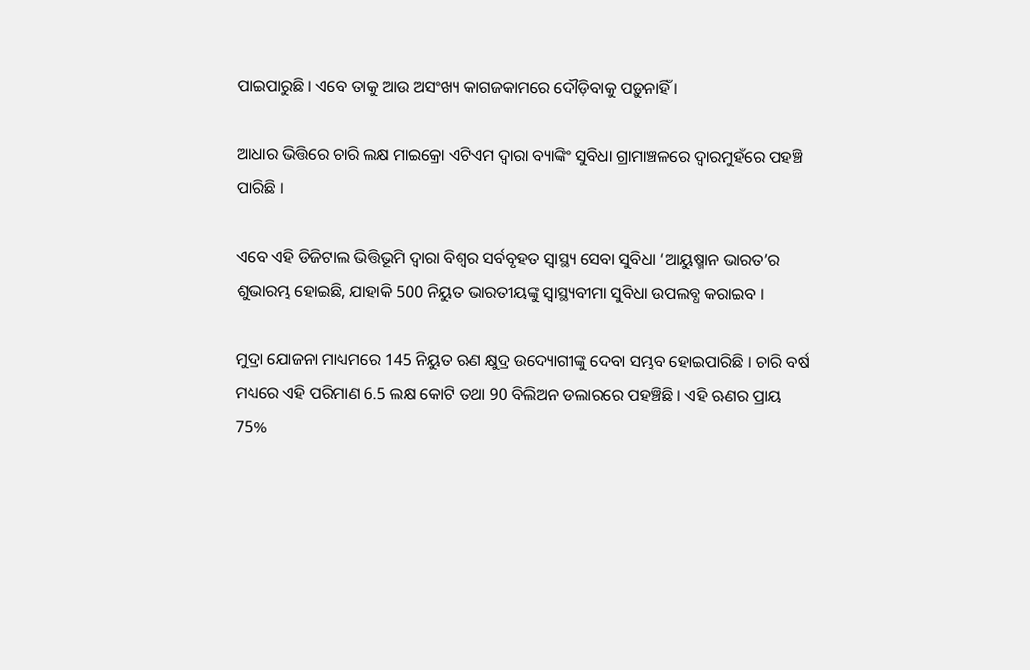ପାଇପାରୁଛି । ଏବେ ତାକୁ ଆଉ ଅସଂଖ୍ୟ କାଗଜକାମରେ ଦୌଡ଼ିବାକୁ ପଡ଼ୁନାହିଁ ।

ଆଧାର ଭିତ୍ତିରେ ଚାରି ଲକ୍ଷ ମାଇକ୍ରୋ ଏଟିଏମ ଦ୍ୱାରା ବ୍ୟାଙ୍କିଂ ସୁବିଧା ଗ୍ରାମାଞ୍ଚଳରେ ଦ୍ୱାରମୁହଁରେ ପହଞ୍ଚି ପାରିଛି ।

ଏବେ ଏହି ଡିଜିଟାଲ ଭିତ୍ତିଭୂମି ଦ୍ୱାରା ବିଶ୍ୱର ସର୍ବବୃହତ ସ୍ୱାସ୍ଥ୍ୟ ସେବା ସୁବିଧା ‘ଆୟୁଷ୍ମାନ ଭାରତ’ର ଶୁଭାରମ୍ଭ ହୋଇଛି, ଯାହାକି 500 ନିୟୁତ ଭାରତୀୟଙ୍କୁ ସ୍ୱାସ୍ଥ୍ୟବୀମା ସୁବିଧା ଉପଲବ୍ଧ କରାଇବ ।

ମୁଦ୍ରା ଯୋଜନା ମାଧ୍ୟମରେ 145 ନିୟୁତ ଋଣ କ୍ଷୁଦ୍ର ଉଦ୍ୟୋଗୀଙ୍କୁ ଦେବା ସମ୍ଭବ ହୋଇପାରିଛି । ଚାରି ବର୍ଷ ମଧ୍ୟରେ ଏହି ପରିମାଣ 6.5 ଲକ୍ଷ କୋଟି ତଥା 90 ବିଲିଅନ ଡଲାରରେ ପହଞ୍ଚିଛି । ଏହି ଋଣର ପ୍ରାୟ 75%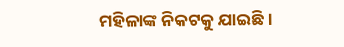ମହିଳାଙ୍କ ନିକଟକୁ ଯାଇଛି ।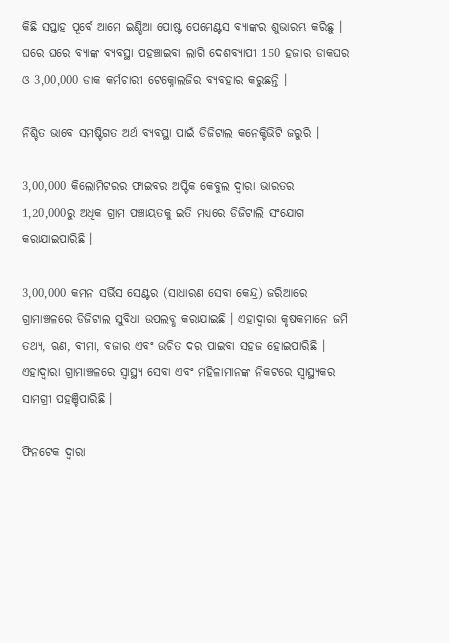କିଛି ସପ୍ତାହ ପୂର୍ବେ ଆମେ ଇଣ୍ଡିଆ ପୋଷ୍ଟ ପେମେଣ୍ଟସ ବ୍ୟାଙ୍କର ଶୁଭାରମ୍ଭ କରିଛୁ । ଘରେ ଘରେ ବ୍ୟାଙ୍କ ବ୍ୟବସ୍ଥା ପହଞ୍ଚାଇବା ଲାଗି ଦେଶବ୍ୟାପୀ 150 ହଜାର ଡାକଘର ଓ 3,00,000 ଡାକ କର୍ମଚାରୀ ଟେକ୍ନୋଲଜିର ବ୍ୟବହାର କରୁଛନ୍ତି ।

ନିଶ୍ଚିତ ଭାବେ ସମଷ୍ଟିଗତ ଅର୍ଥ ବ୍ୟବସ୍ଥା ପାଇଁ ଡିଜିଟାଲ କନେକ୍ଟିଭିଟି ଜରୁରି ।

3,00,000 କିଲୋମିଟରର ଫାଇବର ଅପ୍ଟିକ କେବୁଲ ଦ୍ୱାରା ଭାରତର 1,20,000ରୁ ଅଧିକ ଗ୍ରାମ ପଞ୍ଚାୟତକୁ ଇତି ମଧ୍ୟରେ ଡିଜିଟାଲି ସଂଯୋଗ କରାଯାଇପାରିଛି ।

3,00,000 କମନ ସର୍ଭିସ ସେଣ୍ଟର (ସାଧାରଣ ସେବା କେନ୍ଦ୍ର) ଜରିଆରେ ଗ୍ରାମାଞ୍ଚଳରେ ଡିଜିଟାଲ ସୁବିଧା ଉପଲବ୍ଧ କରାଯାଇଛି । ଏହାଦ୍ୱାରା କୃଷକମାନେ ଜମି ତଥ୍ୟ, ଋଣ, ବୀମା, ବଜାର ଏବଂ ଉଚିତ ଦର ପାଇବା ସହଜ ହୋଇପାରିଛି । ଏହାଦ୍ୱାରା ଗ୍ରାମାଞ୍ଚଳରେ ସ୍ୱାସ୍ଥ୍ୟ ସେବା ଏବଂ ମହିଳାମାନଙ୍କ ନିକଟରେ ସ୍ୱାସ୍ଥ୍ୟକର ସାମଗ୍ରୀ ପହଞ୍ଚିପାରିଛି ।

ଫିନଟେକ ଦ୍ୱାରା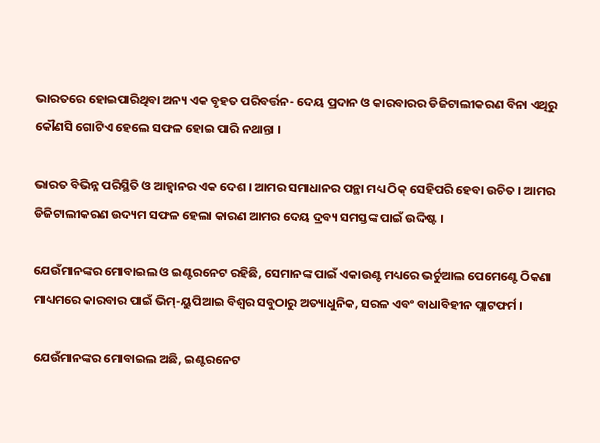ଭାରତରେ ହୋଇପାରିଥିବା ଅନ୍ୟ ଏକ ବୃହତ ପରିବର୍ତ୍ତନ- ଦେୟ ପ୍ରଦାନ ଓ କାରବାରର ଡିଜିଟାଲୀକରଣ ବିନା ଏଥିରୁ କୌଣସି ଗୋଟିଏ ହେଲେ ସଫଳ ହୋଇ ପାରି ନଥାନ୍ତା ।

ଭାରତ ବିଭିନ୍ନ ପରିସ୍ଥିତି ଓ ଆହ୍ୱାନର ଏକ ଦେଶ । ଆମର ସମାଧାନର ପନ୍ଥା ମଧ୍ୟ ଠିକ୍ ସେହିପରି ହେବା ଉଚିତ । ଆମର ଡିଜିଟାଲୀକରଣ ଉଦ୍ୟମ ସଫଳ ହେଲା କାରଣ ଆମର ଦେୟ ଦ୍ରବ୍ୟ ସମସ୍ତଙ୍କ ପାଇଁ ଉଦ୍ଦିଷ୍ଟ ।

ଯେଉଁମାନଙ୍କର ମୋବାଇଲ ଓ ଇଣ୍ଟରନେଟ ରହିଛି, ସେମାନଙ୍କ ପାଇଁ ଏକାଉଣ୍ଟ ମଧ୍ୟରେ ଭର୍ଚୁଆଲ ପେମେଣ୍ଟେ ଠିକଣା ମାଧ୍ୟମରେ କାରବାର ପାଇଁ ଭିମ୍-ୟୁପିଆଇ ବିଶ୍ୱର ସବୁଠାରୁ ଅତ୍ୟାଧୁନିକ, ସରଳ ଏବଂ ବାଧାବିହୀନ ପ୍ଲାଟଫର୍ମ ।

ଯେଉଁମାନଙ୍କର ମୋବାଇଲ ଅଛି, ଇଣ୍ଟରନେଟ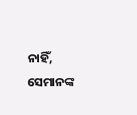ନାହିଁ, ସେମାନଙ୍କ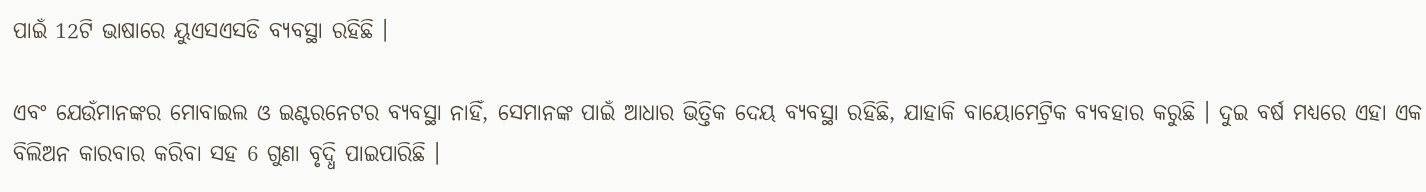ପାଇଁ 12ଟି ଭାଷାରେ ୟୁଏସଏସଡି ବ୍ୟବସ୍ଥା ରହିଛି ।

ଏବଂ ଯେଉଁମାନଙ୍କର ମୋବାଇଲ ଓ ଇଣ୍ଟରନେଟର ବ୍ୟବସ୍ଥା ନାହିଁ, ସେମାନଙ୍କ ପାଇଁ ଆଧାର ଭିତ୍ତିକ ଦେୟ ବ୍ୟବସ୍ଥା ରହିଛି, ଯାହାକି ବାୟୋମେଟ୍ରିକ ବ୍ୟବହାର କରୁଛି । ଦୁଇ ବର୍ଷ ମଧ୍ୟରେ ଏହା ଏକ ବିଲିଅନ କାରବାର କରିବା ସହ 6 ଗୁଣା ବୃଦ୍ଧି ପାଇପାରିଛି ।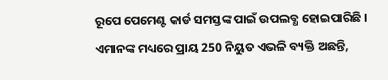ରୂପେ ପେମେଣ୍ଟ କାର୍ଡ ସମସ୍ତଙ୍କ ପାଇଁ ଉପଲବ୍ଧ ହୋଇପାରିଛି । ଏମାନଙ୍କ ମଧ୍ୟରେ ପ୍ରାୟ 250 ନିୟୁତ ଏଭଳି ବ୍ୟକ୍ତି ଅଛନ୍ତି,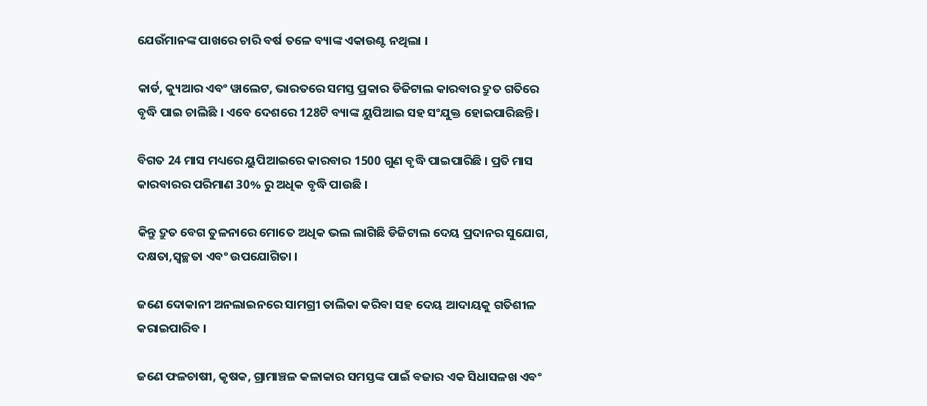ଯେଉଁମାନଙ୍କ ପାଖରେ ଚାରି ବର୍ଷ ତଳେ ବ୍ୟାଙ୍କ ଏକାଉଣ୍ଟ ନଥିଲା ।

କାର୍ଡ, କ୍ୟୁଆର ଏବଂ ୱାଲେଟ, ଭାରତରେ ସମସ୍ତ ପ୍ରକାର ଡିଜିଟାଲ କାରବାର ଦ୍ରୁତ ଗତିରେ ବୃଦ୍ଧି ପାଇ ଚାଲିଛି । ଏବେ ଦେଶରେ 128ଟି ବ୍ୟାଙ୍କ ୟୁପିଆଇ ସହ ସଂଯୁକ୍ତ ହୋଇପାରିଛନ୍ତି ।

ବିଗତ 24 ମାସ ମଧ୍ୟରେ ୟୁପିଆଇରେ କାରବାର 1500 ଗୁଣ ବୃଦ୍ଧି ପାଇପାରିଛି । ପ୍ରତି ମାସ କାରବାରର ପରିମାଣ 30% ରୁ ଅଧିକ ବୃଦ୍ଧି ପାଉଛି ।

କିନ୍ତୁ ଦ୍ରୁତ ବେଗ ତୁଳନାରେ ମୋତେ ଅଧିକ ଭଲ ଲାଗିଛି ଡିଜିଟାଲ ଦେୟ ପ୍ରଦାନର ସୁଯୋଗ, ଦକ୍ଷତା,ସ୍ୱଚ୍ଛତା ଏବଂ ଉପଯୋଗିତା ।

ଜଣେ ଦୋକାନୀ ଅନଲାଇନରେ ସାମଗ୍ରୀ ତାଲିକା କରିବା ସହ ଦେୟ ଆଦାୟକୁ ଗତିଶୀଳ କରାଇପାରିବ ।

ଜଣେ ଫଳଚାଷୀ, କୃଷକ, ଗ୍ରାମାଞ୍ଚଳ କଳାକାର ସମସ୍ତଙ୍କ ପାଇଁ ବଜାର ଏକ ସିଧାସଳଖ ଏବଂ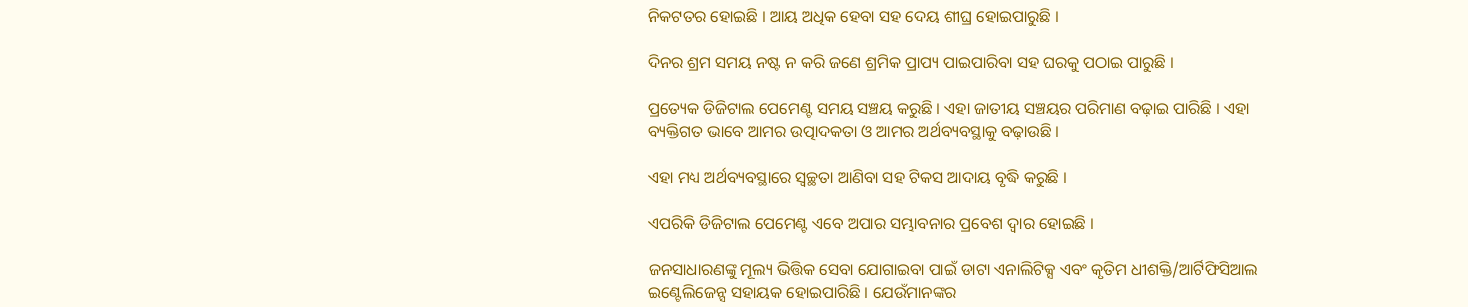ନିକଟତର ହୋଇଛି । ଆୟ ଅଧିକ ହେବା ସହ ଦେୟ ଶୀଘ୍ର ହୋଇପାରୁଛି ।

ଦିନର ଶ୍ରମ ସମୟ ନଷ୍ଟ ନ କରି ଜଣେ ଶ୍ରମିକ ପ୍ରାପ୍ୟ ପାଇପାରିବା ସହ ଘରକୁ ପଠାଇ ପାରୁଛି ।

ପ୍ରତ୍ୟେକ ଡିଜିଟାଲ ପେମେଣ୍ଟ ସମୟ ସଞ୍ଚୟ କରୁଛି । ଏହା ଜାତୀୟ ସଞ୍ଚୟର ପରିମାଣ ବଢ଼ାଇ ପାରିଛି । ଏହା ବ୍ୟକ୍ତିଗତ ଭାବେ ଆମର ଉତ୍ପାଦକତା ଓ ଆମର ଅର୍ଥବ୍ୟବସ୍ଥାକୁ ବଢ଼ାଉଛି ।

ଏହା ମଧ୍ୟ ଅର୍ଥବ୍ୟବସ୍ଥାରେ ସ୍ୱଚ୍ଛତା ଆଣିବା ସହ ଟିକସ ଆଦାୟ ବୃଦ୍ଧି କରୁଛି ।

ଏପରିକି ଡିଜିଟାଲ ପେମେଣ୍ଟ ଏବେ ଅପାର ସମ୍ଭାବନାର ପ୍ରବେଶ ଦ୍ୱାର ହୋଇଛି ।

ଜନସାଧାରଣଙ୍କୁ ମୂଲ୍ୟ ଭିତ୍ତିକ ସେବା ଯୋଗାଇବା ପାଇଁ ଡାଟା ଏନାଲିଟିକ୍ସ ଏବଂ କୃତିମ ଧୀଶକ୍ତି/ଆର୍ଟିଫିସିଆଲ ଇଣ୍ଟେଲିଜେନ୍ସ ସହାୟକ ହୋଇପାରିଛି । ଯେଉଁମାନଙ୍କର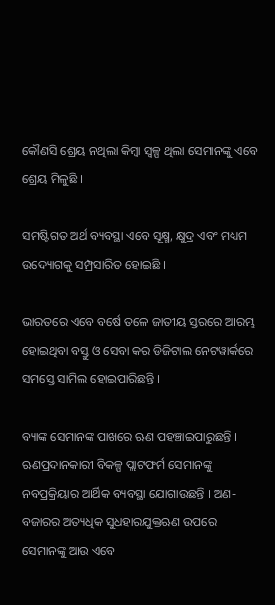କୌଣସି ଶ୍ରେୟ ନଥିଲା କିମ୍ବା ସ୍ୱଳ୍ପ ଥିଲା ସେମାନଙ୍କୁ ଏବେ ଶ୍ରେୟ ମିଳୁଛି ।

ସମଷ୍ଟିଗତ ଅର୍ଥ ବ୍ୟବସ୍ଥା ଏବେ ସୂକ୍ଷ୍ମ, କ୍ଷୁଦ୍ର ଏବଂ ମଧ୍ୟମ ଉଦ୍ୟୋଗକୁ ସମ୍ପ୍ରସାରିତ ହୋଇଛି ।

ଭାରତରେ ଏବେ ବର୍ଷେ ତଳେ ଜାତୀୟ ସ୍ତରରେ ଆରମ୍ଭ ହୋଇଥିବା ବସ୍ତୁ ଓ ସେବା କର ଡିଜିଟାଲ ନେଟୱାର୍କରେ ସମସ୍ତେ ସାମିଲ ହୋଇପାରିଛନ୍ତି ।

ବ୍ୟାଙ୍କ ସେମାନଙ୍କ ପାଖରେ ଋଣ ପହଞ୍ଚାଇପାରୁଛନ୍ତି । ଋଣପ୍ରଦାନକାରୀ ବିକଳ୍ପ ପ୍ଲାଟଫର୍ମ ସେମାନଙ୍କୁ ନବପ୍ରକ୍ରିୟାର ଆର୍ଥିକ ବ୍ୟବସ୍ଥା ଯୋଗାଉଛନ୍ତି । ଅଣ-ବଜାରର ଅତ୍ୟଧିକ ସୁଧହାରଯୁକ୍ତଋଣ ଉପରେ ସେମାନଙ୍କୁ ଆଉ ଏବେ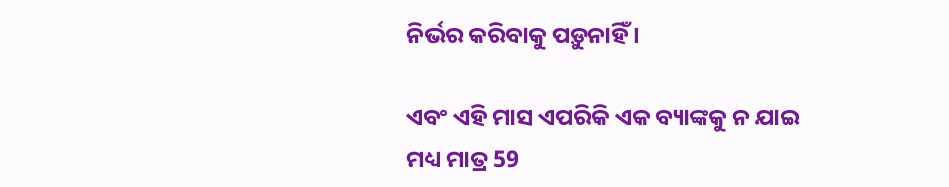ନିର୍ଭର କରିବାକୁ ପଡ଼ୁନାହିଁ ।

ଏବଂ ଏହି ମାସ ଏପରିକି ଏକ ବ୍ୟାଙ୍କକୁ ନ ଯାଇ ମଧ୍ୟ ମାତ୍ର 59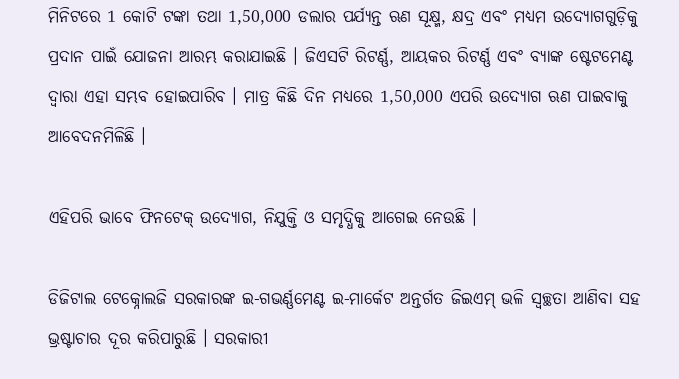ମିନିଟରେ 1 କୋଟି ଟଙ୍କା ତଥା 1,50,000 ଡଲାର ପର୍ଯ୍ୟନ୍ତ ଋଣ ସୂକ୍ଷ୍ମ, କ୍ଷଦ୍ର ଏବଂ ମଧ୍ୟମ ଉଦ୍ୟୋଗଗୁଡ଼ିକୁ ପ୍ରଦାନ ପାଇଁ ଯୋଜନା ଆରମ୍ଭ କରାଯାଇଛି । ଜିଏସଟି ରିଟର୍ଣ୍ଣ, ଆୟକର ରିଟର୍ଣ୍ଣ ଏବଂ ବ୍ୟାଙ୍କ ଷ୍ଟେଟମେଣ୍ଟ ଦ୍ୱାରା ଏହା ସମ୍ଭବ ହୋଇପାରିବ । ମାତ୍ର କିଛି ଦିନ ମଧ୍ୟରେ 1,50,000 ଏପରି ଉଦ୍ୟୋଗ ଋଣ ପାଇବାକୁ ଆବେଦନମିଳିଛି ।

ଏହିପରି ଭାବେ ଫିନଟେକ୍ ଉଦ୍ୟୋଗ, ନିଯୁକ୍ତି ଓ ସମୃଦ୍ଧିକୁ ଆଗେଇ ନେଉଛି ।

ଡିଜିଟାଲ ଟେକ୍ନୋଲଜି ସରକାରଙ୍କ ଇ-ଗଭର୍ଣ୍ଣମେଣ୍ଟ ଇ-ମାର୍କେଟ ଅନ୍ତର୍ଗତ ଜିଇଏମ୍ ଭଳି ସ୍ୱଚ୍ଛତା ଆଣିବା ସହ ଭ୍ରଷ୍ଟାଚାର ଦୂର କରିପାରୁଛି । ସରକାରୀ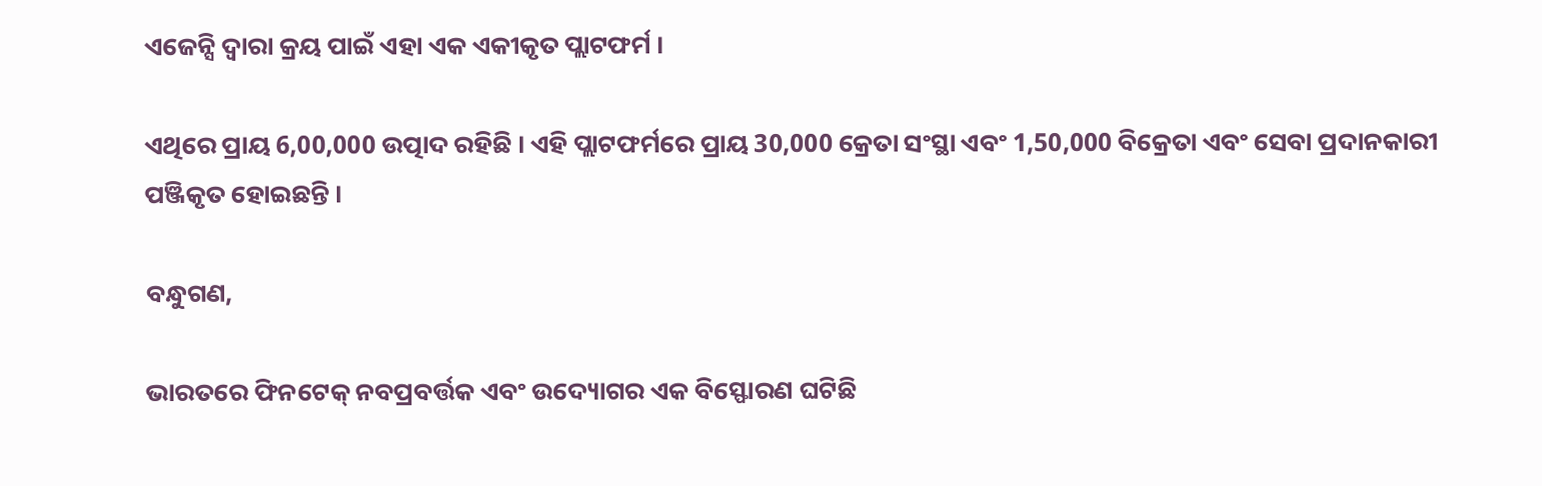ଏଜେନ୍ସି ଦ୍ୱାରା କ୍ରୟ ପାଇଁ ଏହା ଏକ ଏକୀକୃତ ପ୍ଲାଟଫର୍ମ ।

ଏଥିରେ ପ୍ରାୟ 6,00,000 ଉତ୍ପାଦ ରହିଛି । ଏହି ପ୍ଲାଟଫର୍ମରେ ପ୍ରାୟ 30,000 କ୍ରେତା ସଂସ୍ଥା ଏବଂ 1,50,000 ବିକ୍ରେତା ଏବଂ ସେବା ପ୍ରଦାନକାରୀ ପଞ୍ଜିକୃତ ହୋଇଛନ୍ତି ।

ବନ୍ଧୁଗଣ,

ଭାରତରେ ଫିନଟେକ୍ ନବପ୍ରବର୍ତ୍ତକ ଏବଂ ଉଦ୍ୟୋଗର ଏକ ବିସ୍ଫୋରଣ ଘଟିଛି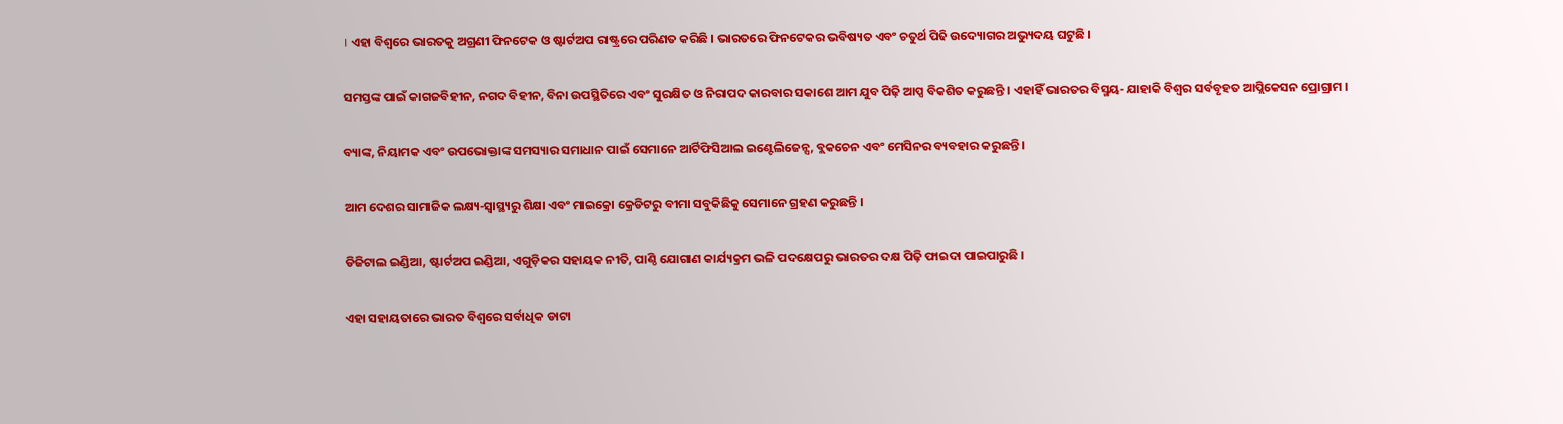। ଏହା ବିଶ୍ୱରେ ଭାରତକୁ ଅଗ୍ରଣୀ ଫିନଟେକ ଓ ଷ୍ଟାର୍ଟଅପ ରାଷ୍ଟ୍ରରେ ପରିଣତ କରିଛି । ଭାରତରେ ଫିନଟେକର ଭବିଷ୍ୟତ ଏବଂ ଚତୁର୍ଥ ପିଢି ଉଦ୍ୟୋଗର ଅଭ୍ୟୁଦୟ ଘଟୁଛି ।

ସମସ୍ତଙ୍କ ପାଇଁ କାଗଜବିହୀନ, ନଗଦ ବିହୀନ, ବିନା ଉପସ୍ଥିତିରେ ଏବଂ ସୁରକ୍ଷିତ ଓ ନିରାପଦ କାରବାର ସକାଶେ ଆମ ଯୁବ ପିଢ଼ି ଆପ୍ସ ବିକଶିତ କରୁଛନ୍ତି । ଏହାହିଁ ଭାରତର ବିସ୍ମୟ- ଯାହାକି ବିଶ୍ୱର ସର୍ବବୃହତ ଆପ୍ଲିକେସନ ପ୍ରୋଗ୍ରାମ ।

ବ୍ୟାଙ୍କ, ନିୟାମକ ଏବଂ ଉପଭୋକ୍ତାଙ୍କ ସମସ୍ୟାର ସମାଧାନ ପାଇଁ ସେମାନେ ଆର୍ଟିଫିସିଆଲ ଇଣ୍ଟେଲିଜେନ୍ସ, ବ୍ଲକଚେନ ଏବଂ ମେସିନର ବ୍ୟବହାର କରୁଛନ୍ତି ।

ଆମ ଦେଶର ସାମାଜିକ ଲକ୍ଷ୍ୟ-ସ୍ୱାସ୍ଥ୍ୟରୁ ଶିକ୍ଷା ଏବଂ ମାଇକ୍ରୋ କ୍ରେଡିଟରୁ ବୀମା ସବୁକିଛିକୁ ସେମାନେ ଗ୍ରହଣ କରୁଛନ୍ତି ।

ଡିଜିଟାଲ ଇଣ୍ଡିଆ, ଷ୍ଟାର୍ଟଅପ ଇଣ୍ଡିଆ, ଏଗୁଡ଼ିକର ସହାୟକ ନୀତି, ପାଣ୍ଠି ଯୋଗାଣ କାର୍ଯ୍ୟକ୍ରମ ଭଳି ପଦକ୍ଷେପରୁ ଭାରତର ଦକ୍ଷ ପିଢ଼ି ଫାଇଦା ପାଇପାରୁଛି ।

ଏହା ସହାୟତାରେ ଭାରତ ବିଶ୍ୱରେ ସର୍ବାଧିକ ଡାଟା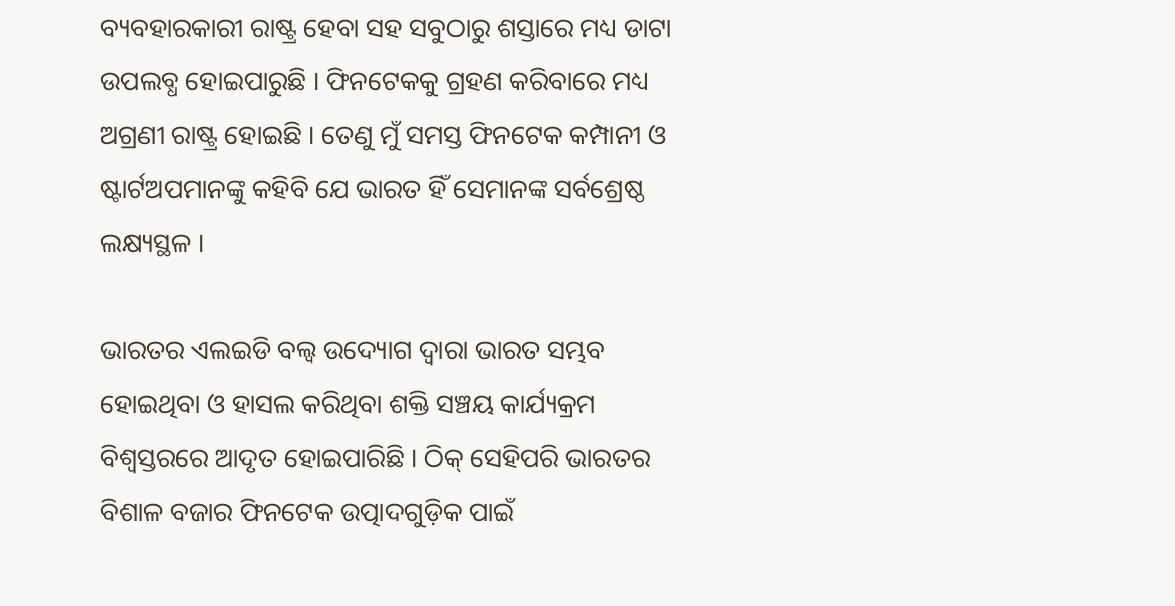ବ୍ୟବହାରକାରୀ ରାଷ୍ଟ୍ର ହେବା ସହ ସବୁଠାରୁ ଶସ୍ତାରେ ମଧ୍ୟ ଡାଟା ଉପଲବ୍ଧ ହୋଇପାରୁଛି । ଫିନଟେକକୁ ଗ୍ରହଣ କରିବାରେ ମଧ୍ୟ ଅଗ୍ରଣୀ ରାଷ୍ଟ୍ର ହୋଇଛି । ତେଣୁ ମୁଁ ସମସ୍ତ ଫିନଟେକ କମ୍ପାନୀ ଓ ଷ୍ଟାର୍ଟଅପମାନଙ୍କୁ କହିବି ଯେ ଭାରତ ହିଁ ସେମାନଙ୍କ ସର୍ବଶ୍ରେଷ୍ଠ ଲକ୍ଷ୍ୟସ୍ଥଳ ।

ଭାରତର ଏଲଇଡି ବଲ୍ବ ଉଦ୍ୟୋଗ ଦ୍ୱାରା ଭାରତ ସମ୍ଭବ ହୋଇଥିବା ଓ ହାସଲ କରିଥିବା ଶକ୍ତି ସଞ୍ଚୟ କାର୍ଯ୍ୟକ୍ରମ ବିଶ୍ୱସ୍ତରରେ ଆଦୃତ ହୋଇପାରିଛି । ଠିକ୍ ସେହିପରି ଭାରତର ବିଶାଳ ବଜାର ଫିନଟେକ ଉତ୍ପାଦଗୁଡ଼ିକ ପାଇଁ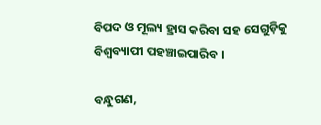ବିପଦ ଓ ମୂଲ୍ୟ ହ୍ରାସ କରିବା ସହ ସେଗୁଡ଼ିକୁ ବିଶ୍ୱବ୍ୟାପୀ ପହଞ୍ଚାଇପାରିବ ।

ବନ୍ଧୁଗଣ,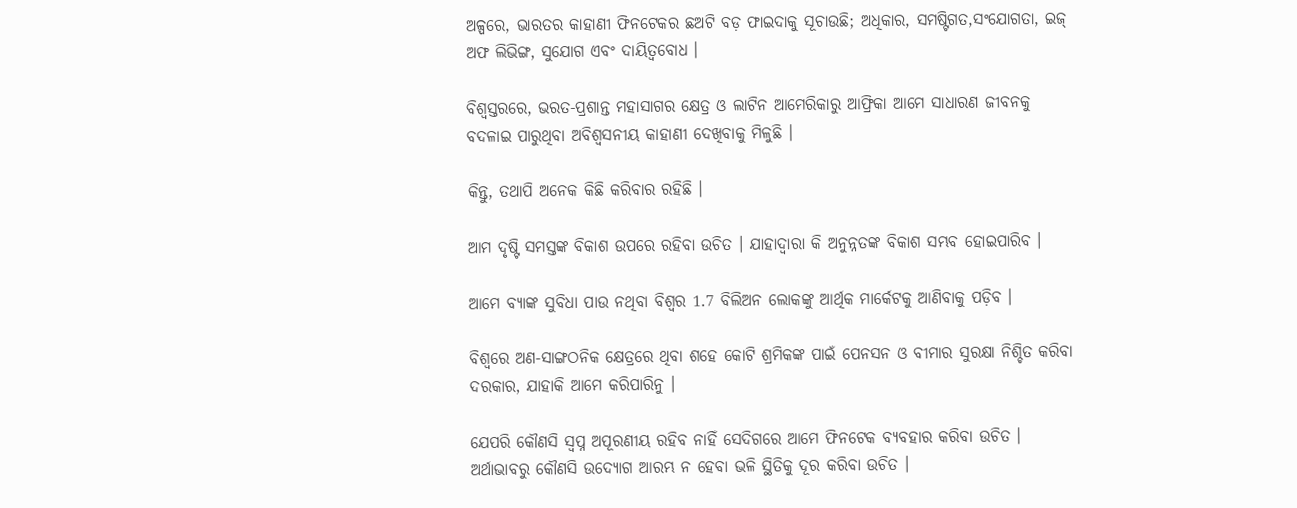ଅଳ୍ପରେ, ଭାରତର କାହାଣୀ ଫିନଟେକର ଛଅଟି ବଡ଼ ଫାଇଦାକୁ ସୂଚାଉଛି; ଅଧିକାର, ସମଷ୍ଟିଗତ,ସଂଯୋଗତା, ଇଜ୍ ଅଫ ଲିଭିଙ୍ଗ, ସୁଯୋଗ ଏବଂ ଦାୟିତ୍ୱବୋଧ ।

ବିଶ୍ୱସ୍ତରରେ, ଭରତ-ପ୍ରଶାନ୍ତ ମହାସାଗର କ୍ଷେତ୍ର ଓ ଲାଟିନ ଆମେରିକାରୁ ଆଫ୍ରିକା ଆମେ ସାଧାରଣ ଜୀବନକୁ ବଦଳାଇ ପାରୁଥିବା ଅବିଶ୍ୱସନୀୟ କାହାଣୀ ଦେଖିବାକୁ ମିଳୁଛି ।

କିନ୍ତୁ, ତଥାପି ଅନେକ କିଛି କରିବାର ରହିଛି ।

ଆମ ଦୃଷ୍ଟି ସମସ୍ତଙ୍କ ବିକାଶ ଉପରେ ରହିବା ଉଚିତ । ଯାହାଦ୍ୱାରା କି ଅନୁନ୍ନତଙ୍କ ବିକାଶ ସମ୍ଭବ ହୋଇପାରିବ ।

ଆମେ ବ୍ୟାଙ୍କ ସୁବିଧା ପାଉ ନଥିବା ବିଶ୍ୱର 1.7 ବିଲିଅନ ଲୋକଙ୍କୁ ଆର୍ଥିକ ମାର୍କେଟକୁ ଆଣିବାକୁ ପଡ଼ିବ ।

ବିଶ୍ୱରେ ଅଣ-ସାଙ୍ଗଠନିକ କ୍ଷେତ୍ରରେ ଥିବା ଶହେ କୋଟି ଶ୍ରମିକଙ୍କ ପାଇଁ ପେନସନ ଓ ବୀମାର ସୁରକ୍ଷା ନିଶ୍ଚିତ କରିବା ଦରକାର, ଯାହାକି ଆମେ କରିପାରିନୁ ।

ଯେପରି କୌଣସି ସ୍ୱପ୍ନ ଅପୂରଣୀୟ ରହିବ ନାହିଁ ସେଦିଗରେ ଆମେ ଫିନଟେକ ବ୍ୟବହାର କରିବା ଉଚିତ । ଅର୍ଥାଭାବରୁ କୌଣସି ଉଦ୍ୟୋଗ ଆରମ୍ଭ ନ ହେବା ଭଳି ସ୍ଥିତିକୁ ଦୂର କରିବା ଉଚିତ ।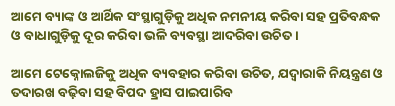ଆମେ ବ୍ୟାଙ୍କ ଓ ଆର୍ଥିକ ସଂସ୍ଥାଗୁଡ଼ିକୁ ଅଧିକ ନମନୀୟ କରିବା ସହ ପ୍ରତିବନ୍ଧକ ଓ ବାଧାଗୁଡ଼ିକୁ ଦୂର କରିବା ଭଳି ବ୍ୟବସ୍ଥା ଆଦରିବା ଉଚିତ ।

ଆମେ ଟେକ୍ନୋଲଜିକୁ ଅଧିକ ବ୍ୟବହାର କରିବା ଉଚିତ, ଯଦ୍ୱାରାକି ନିୟନ୍ତ୍ରଣ ଓ ତଦାରଖ ବଢ଼ିବା ସହ ବିପଦ ହ୍ରାସ ପାଇପାରିବ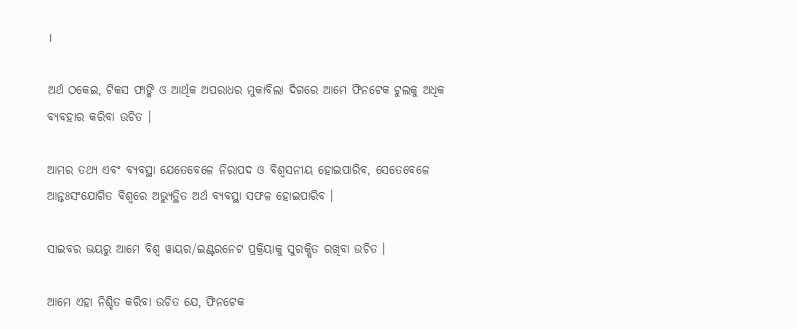।

ଅର୍ଥ ଠକେଇ, ଟିକସ ଫାଙ୍କି ଓ ଆର୍ଥିକ ଅପରାଧର ମୁକାବିଲା ଦିଗରେ ଆମେ ଫିନଟେକ ଟୁଲକୁ ଅଧିକ ବ୍ୟବହାର କରିବା ଉଚିତ ।

ଆମର ତଥ୍ୟ ଏବଂ ବ୍ୟବସ୍ଥା ଯେତେବେଳେ ନିରାପଦ ଓ ବିଶ୍ୱସନୀୟ ହୋଇପାରିବ, ସେତେବେଳେ ଆନ୍ତଃସଂଯୋଗିତ ବିଶ୍ୱରେ ଅଭ୍ୟୁତ୍ଥିତ ଅର୍ଥ ବ୍ୟବସ୍ଥା ସଫଳ ହୋଇପାରିବ ।

ସାଇବର ଭୟରୁ ଆମେ ବିଶ୍ୱ ୱାୟର/ଇଣ୍ଟରନେଟ ପ୍ରକ୍ରିୟାକୁ ସୁରକ୍ଷିତ ରଖିବା ଉଚିତ ।

ଆମେ ଏହା ନିଶ୍ଚିତ କରିବା ଉଚିତ ଯେ, ଫିନଟେକ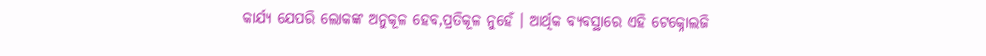କାର୍ଯ୍ୟ ଯେପରି ଲୋକଙ୍କ ଅନୁକୂଳ ହେବ,ପ୍ରତିକୂଳ ନୁହେଁ । ଆର୍ଥିକ ବ୍ୟବସ୍ଥାରେ ଏହି ଟେକ୍ନୋଲଜି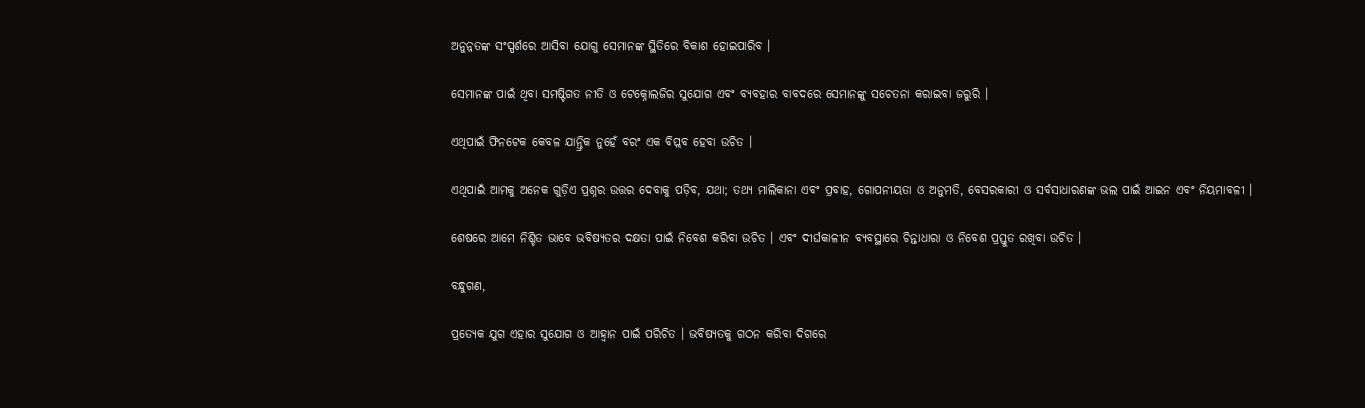ଅନୁନ୍ନତଙ୍କ ସଂସ୍ପର୍ଶରେ ଆସିବା ଯୋଗୁ ସେମାନଙ୍କ ସ୍ଥିତିରେ ବିକାଶ ହୋଇପାରିବ ।

ସେମାନଙ୍କ ପାଇଁ ଥିବା ସମଷ୍ଟିଗତ ନୀତି ଓ ଟେକ୍ନୋଲଜିର ସୁଯୋଗ ଏବଂ ବ୍ୟବହାର ବାବଦରେ ସେମାନଙ୍କୁ ସଚେତନା କରାଇବା ଜରୁରି ।

ଏଥିପାଇଁ ଫିନଟେକ କେବଳ ଯାନ୍ତ୍ରିକ ନୁହେଁ ବରଂ ଏକ ବିପ୍ଲବ ହେବା ଉଚିତ ।

ଏଥିପାଇଁ ଆମକୁ ଅନେକ ଗୁଡ଼ିଏ ପ୍ରଶ୍ନର ଉତ୍ତର ଦେବାକୁ ପଡ଼ିବ, ଯଥା; ତଥ୍ୟ ମାଲିକାନା ଏବଂ ପ୍ରବାହ, ଗୋପନୀୟତା ଓ ଅନୁମତି, ବେସରକାରୀ ଓ ସର୍ବସାଧାରଣଙ୍କ ଭଲ ପାଇଁ ଆଇନ ଏବଂ ନିୟମାବଳୀ ।

ଶେଷରେ ଆମେ ନିଶ୍ଚିତ ଭାବେ ଭବିଷ୍ୟତର ଦକ୍ଷତା ପାଇଁ ନିବେଶ କରିବା ଉଚିତ । ଏବଂ ଦୀର୍ଘକାଳୀନ ବ୍ୟବସ୍ଥାରେ ଚିନ୍ତାଧାରା ଓ ନିବେଶ ପ୍ରସ୍ତୁତ ରଖିବା ଉଚିତ ।

ବନ୍ଧୁଗଣ,

ପ୍ରତ୍ୟେକ ଯୁଗ ଏହାର ସୁଯୋଗ ଓ ଆହ୍ୱାନ ପାଇଁ ପରିଚିତ । ଭବିଷ୍ୟତକୁ ଗଠନ କରିବା ଦିଗରେ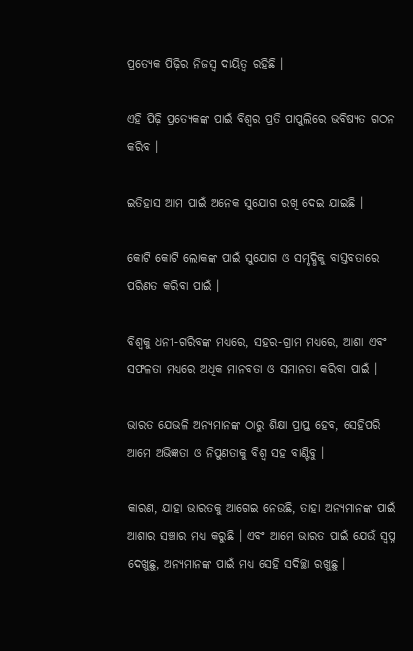ପ୍ରତ୍ୟେକ ପିଢ଼ିର ନିଜସ୍ୱ ଦାୟିତ୍ୱ ରହିଛି ।

ଏହି ପିଢ଼ି ପ୍ରତ୍ୟେକଙ୍କ ପାଇଁ ବିଶ୍ୱର ପ୍ରତି ପାପୁଲିରେ ଭବିଷ୍ୟତ ଗଠନ କରିବ ।

ଇତିହାସ ଆମ ପାଇଁ ଅନେକ ସୁଯୋଗ ରଖି ଦେଇ ଯାଇଛି ।

କୋଟି କୋଟି ଲୋକଙ୍କ ପାଇଁ ସୁଯୋଗ ଓ ସମୃଦ୍ଧିକୁ ବାସ୍ତବତାରେ ପରିଣତ କରିବା ପାଇଁ ।

ବିଶ୍ୱକୁ ଧନୀ-ଗରିବଙ୍କ ମଧ୍ୟରେ, ସହର-ଗ୍ରାମ ମଧ୍ୟରେ, ଆଶା ଏବଂ ସଫଳତା ମଧ୍ୟରେ ଅଧିକ ମାନବତା ଓ ସମାନତା କରିବା ପାଇଁ ।

ଭାରତ ଯେଭଳି ଅନ୍ୟମାନଙ୍କ ଠାରୁ ଶିକ୍ଷା ପ୍ରାପ୍ତ ହେବ, ସେହିପରି ଆମେ ଅଭିଜ୍ଞତା ଓ ନିପୁଣତାକୁ ବିଶ୍ୱ ସହ ବାଣ୍ଟିବୁ ।

କାରଣ, ଯାହା ଭାରତକୁ ଆଗେଇ ନେଉଛି, ତାହା ଅନ୍ୟମାନଙ୍କ ପାଇଁ ଆଶାର ସଞ୍ଚାର ମଧ୍ୟ କରୁଛି । ଏବଂ ଆମେ ଭାରତ ପାଇଁ ଯେଉଁ ସ୍ୱପ୍ନ ଦେଖୁଛୁ, ଅନ୍ୟମାନଙ୍କ ପାଇଁ ମଧ୍ୟ ସେହି ସଦିଚ୍ଛା ରଖୁଛୁ ।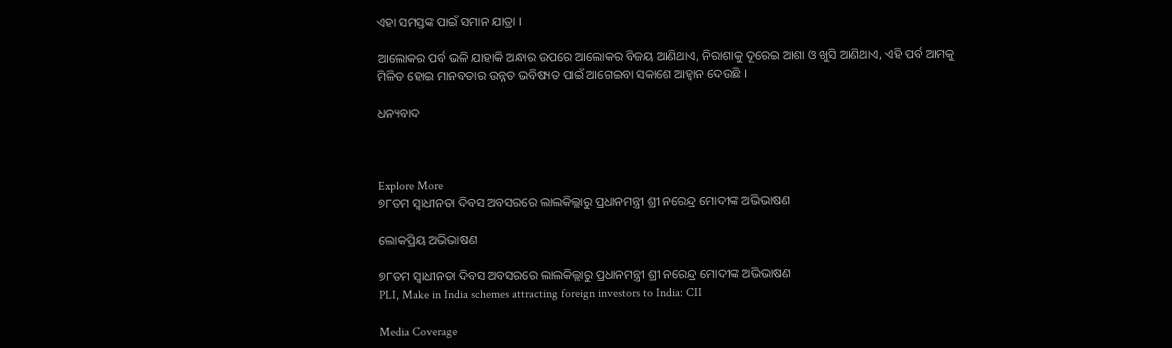ଏହା ସମସ୍ତଙ୍କ ପାଇଁ ସମାନ ଯାତ୍ରା ।

ଆଲୋକର ପର୍ବ ଭଳି ଯାହାକି ଅନ୍ଧାର ଉପରେ ଆଲୋକର ବିଜୟ ଆଣିଥାଏ, ନିରାଶାକୁ ଦୂରେଇ ଆଶା ଓ ଖୁସି ଆଣିଥାଏ, ଏହି ପର୍ବ ଆମକୁ ମିଳିତ ହୋଇ ମାନବତାର ଉନ୍ନତ ଭବିଷ୍ୟତ ପାଇଁ ଆଗେଇବା ସକାଶେ ଆହ୍ୱାନ ଦେଉଛି ।

ଧନ୍ୟବାଦ



Explore More
୭୮ତମ ସ୍ୱାଧୀନତା ଦିବସ ଅବସରରେ ଲାଲକିଲ୍ଲାରୁ ପ୍ରଧାନମନ୍ତ୍ରୀ ଶ୍ରୀ ନରେନ୍ଦ୍ର ମୋଦୀଙ୍କ ଅଭିଭାଷଣ

ଲୋକପ୍ରିୟ ଅଭିଭାଷଣ

୭୮ତମ ସ୍ୱାଧୀନତା ଦିବସ ଅବସରରେ ଲାଲକିଲ୍ଲାରୁ ପ୍ରଧାନମନ୍ତ୍ରୀ ଶ୍ରୀ ନରେନ୍ଦ୍ର ମୋଦୀଙ୍କ ଅଭିଭାଷଣ
PLI, Make in India schemes attracting foreign investors to India: CII

Media Coverage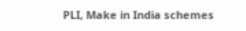PLI, Make in India schemes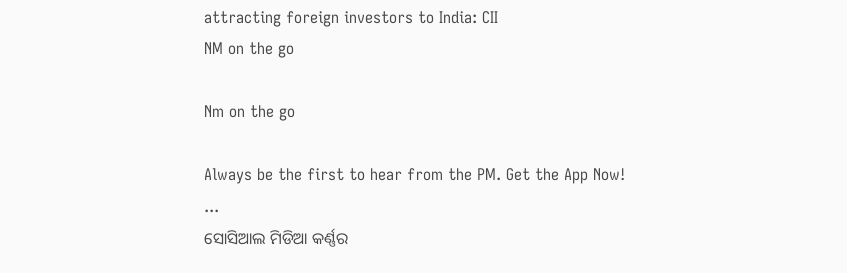attracting foreign investors to India: CII
NM on the go

Nm on the go

Always be the first to hear from the PM. Get the App Now!
...
ସୋସିଆଲ ମିଡିଆ କର୍ଣ୍ଣର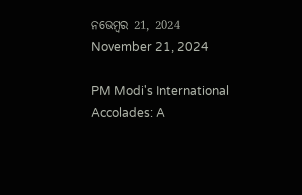ନଭେମ୍ବର 21, 2024
November 21, 2024

PM Modi's International Accolades: A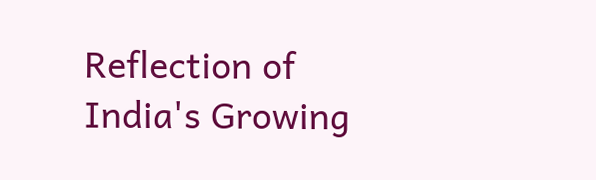Reflection of India's Growing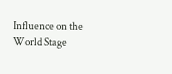Influence on the World Stage